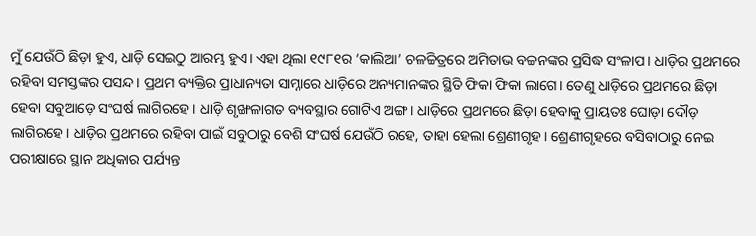ମୁଁ ଯେଉଁଠି ଛିଡ଼ା ହୁଏ, ଧାଡ଼ି ସେଇଠୁ ଆରମ୍ଭ ହୁଏ। ଏହା ଥିଲା ୧୯୮୧ର ‘କାଲିଆ’ ଚଳଚ୍ଚିତ୍ରରେ ଅମିତାଭ ବଚ୍ଚନଙ୍କର ପ୍ରସିଦ୍ଧ ସଂଳାପ। ଧାଡ଼ିର ପ୍ରଥମରେ ରହିବା ସମସ୍ତଙ୍କର ପସନ୍ଦ। ପ୍ରଥମ ବ୍ୟକ୍ତିର ପ୍ରାଧାନ୍ୟତା ସାମ୍ନାରେ ଧାଡ଼ିରେ ଅନ୍ୟମାନଙ୍କର ସ୍ଥିତି ଫିକା ଫିକା ଲାଗେ। ତେଣୁ ଧାଡ଼ିରେ ପ୍ରଥମରେ ଛିଡ଼ା ହେବା ସବୁଆଡ଼େ ସଂଘର୍ଷ ଲାଗିରହେ। ଧାଡ଼ି ଶୃଙ୍ଖଳାଗତ ବ୍ୟବସ୍ଥାର ଗୋଟିଏ ଅଙ୍ଗ। ଧାଡ଼ିରେ ପ୍ରଥମରେ ଛିଡ଼ା ହେବାକୁ ପ୍ରାୟତଃ ଘୋଡ଼ା ଦୌଡ଼ ଲାଗିରହେ। ଧାଡ଼ିର ପ୍ରଥମରେ ରହିବା ପାଇଁ ସବୁଠାରୁ ବେଶି ସଂଘର୍ଷ ଯେଉଁଠି ରହେ, ତାହା ହେଲା ଶ୍ରେଣୀଗୃହ। ଶ୍ରେଣୀଗୃହରେ ବସିବାଠାରୁ ନେଇ ପରୀକ୍ଷାରେ ସ୍ଥାନ ଅଧିକାର ପର୍ଯ୍ୟନ୍ତ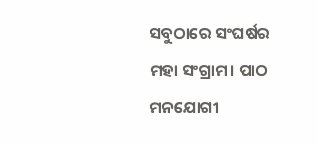ସବୁଠାରେ ସଂଘର୍ଷର ମହା ସଂଗ୍ରାମ। ପାଠ ମନଯୋଗୀ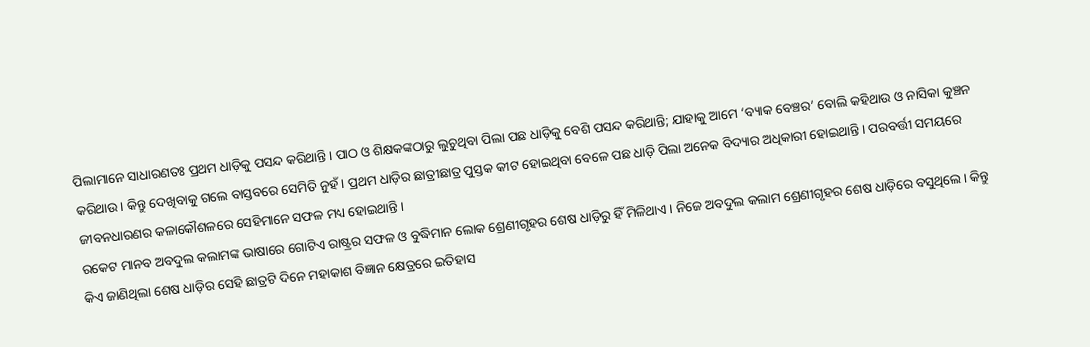ପିଲାମାନେ ସାଧାରଣତଃ ପ୍ରଥମ ଧାଡ଼ିକୁ ପସନ୍ଦ କରିଥାନ୍ତି। ପାଠ ଓ ଶିକ୍ଷକଙ୍କଠାରୁ ଲୁଚୁଥିବା ପିଲା ପଛ ଧାଡ଼ିକୁ ବେଶି ପସନ୍ଦ କରିଥାନ୍ତି; ଯାହାକୁ ଆମେ ‘ବ୍ୟାକ ବେଞ୍ଚର’ ବୋଲି କହିଥାଉ ଓ ନାସିକା କୁଞ୍ଚନ କରିଥାଉ। କିନ୍ତୁ ଦେଖିବାକୁ ଗଲେ ବାସ୍ତବରେ ସେମିତି ନୁହଁ। ପ୍ରଥମ ଧାଡ଼ିର ଛାତ୍ରୀଛାତ୍ର ପୁସ୍ତକ କୀଟ ହୋଇଥିବା ବେଳେ ପଛ ଧାଡ଼ି ପିଲା ଅନେକ ବିଦ୍ୟାର ଅଧିକାରୀ ହୋଇଥାନ୍ତି। ପରବର୍ତ୍ତୀ ସମୟରେ ଜୀବନଧାରଣର କଳାକୌଶଳରେ ସେହିମାନେ ସଫଳ ମଧ୍ୟ ହୋଇଥାନ୍ତି।
ରକେଟ ମାନବ ଅବଦୁଲ କଲାମଙ୍କ ଭାଷାରେ ଗୋଟିଏ ରାଷ୍ଟ୍ରର ସଫଳ ଓ ବୁଦ୍ଧିମାନ ଲୋକ ଶ୍ରେଣୀଗୃହର ଶେଷ ଧାଡ଼ିରୁ ହିଁ ମିଳିଥାଏ। ନିଜେ ଅବଦୁଲ କଲାମ ଶ୍ରେଣୀଗୃହର ଶେଷ ଧାଡ଼ିରେ ବସୁଥିଲେ। କିନ୍ତୁ କିଏ ଜାଣିଥିଲା ଶେଷ ଧାଡ଼ିର ସେହି ଛାତ୍ରଟି ଦିନେ ମହାକାଶ ବିଜ୍ଞାନ କ୍ଷେତ୍ରରେ ଇତିହାସ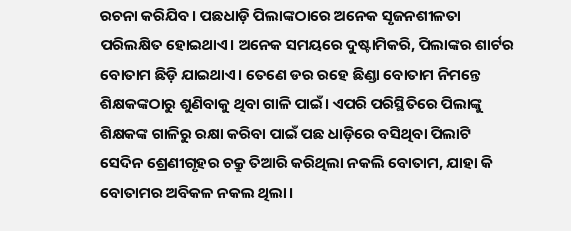ରଚନା କରିଯିବ। ପଛଧାଡ଼ି ପିଲାଙ୍କଠାରେ ଅନେକ ସୃଜନଶୀଳତା ପରିଲକ୍ଷିତ ହୋଇଥାଏ। ଅନେକ ସମୟରେ ଦୁଷ୍ଟାମିକରି, ପିଲାଙ୍କର ଶାର୍ଟର ବୋତାମ ଛିଡ଼ି ଯାଇଥାଏ। ତେଣେ ଡର ରହେ ଛିଣ୍ଡା ବୋତାମ ନିମନ୍ତେ ଶିକ୍ଷକଙ୍କଠାରୁ ଶୁଣିବାକୁ ଥିବା ଗାଳି ପାଇଁ। ଏପରି ପରିସ୍ଥିତିରେ ପିଲାଙ୍କୁ ଶିକ୍ଷକଙ୍କ ଗାଳିରୁ ରକ୍ଷା କରିବା ପାଇଁ ପଛ ଧାଡ଼ିରେ ବସିଥିବା ପିଲାଟି ସେଦିନ ଶ୍ରେଣୀଗୃହର ଚକ୍ରୁ ତିଆରି କରିଥିଲା ନକଲି ବୋତାମ, ଯାହା କି ବୋତାମର ଅବିକଳ ନକଲ ଥିଲା।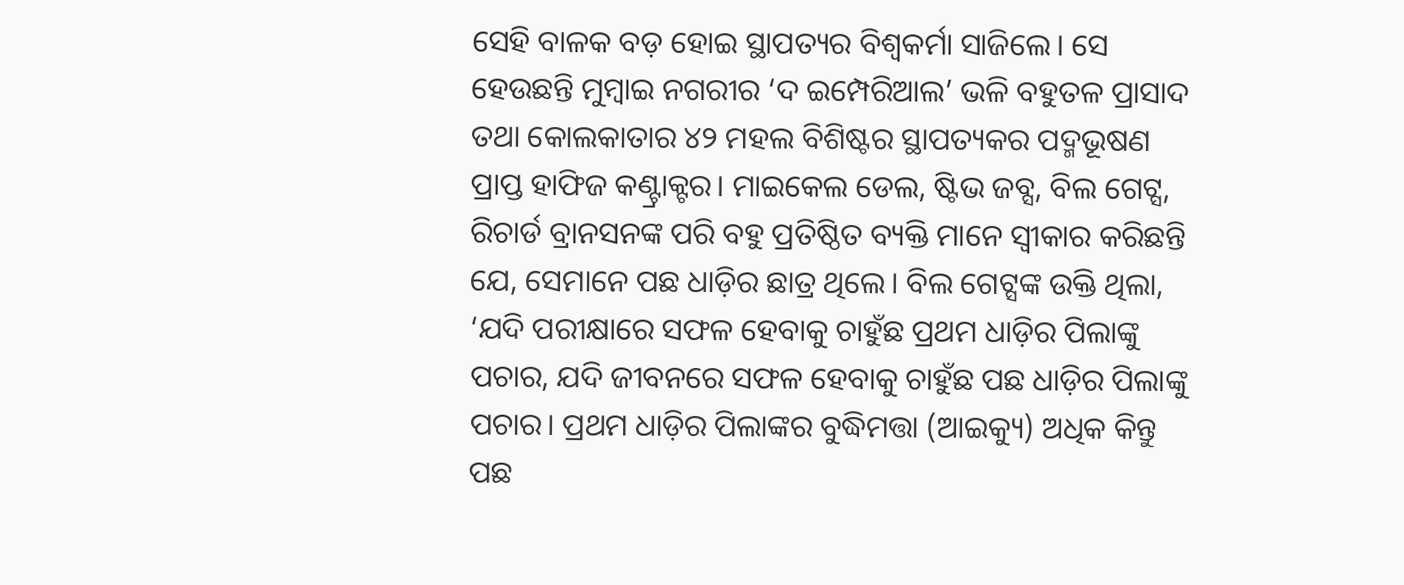ସେହି ବାଳକ ବଡ଼ ହୋଇ ସ୍ଥାପତ୍ୟର ବିଶ୍ୱକର୍ମା ସାଜିଲେ। ସେ ହେଉଛନ୍ତି ମୁମ୍ବାଇ ନଗରୀର ‘ଦ ଇମ୍ପେରିଆଲ’ ଭଳି ବହୁତଳ ପ୍ରାସାଦ ତଥା କୋଲକାତାର ୪୨ ମହଲ ବିଶିଷ୍ଟର ସ୍ଥାପତ୍ୟକର ପଦ୍ମଭୂଷଣ ପ୍ରାପ୍ତ ହାଫିଜ କଣ୍ଟ୍ରାକ୍ଟର। ମାଇକେଲ ଡେଲ, ଷ୍ଟିଭ ଜବ୍ସ, ବିଲ ଗେଟ୍ସ, ରିଚାର୍ଡ ବ୍ରାନସନଙ୍କ ପରି ବହୁ ପ୍ରତିଷ୍ଠିତ ବ୍ୟକ୍ତି ମାନେ ସ୍ବୀକାର କରିଛନ୍ତି ଯେ, ସେମାନେ ପଛ ଧାଡ଼ିର ଛାତ୍ର ଥିଲେ। ବିଲ ଗେଟ୍ସଙ୍କ ଉକ୍ତି ଥିଲା, ‘ଯଦି ପରୀକ୍ଷାରେ ସଫଳ ହେବାକୁ ଚାହୁଁଛ ପ୍ରଥମ ଧାଡ଼ିର ପିଲାଙ୍କୁ ପଚାର, ଯଦି ଜୀବନରେ ସଫଳ ହେବାକୁ ଚାହୁଁଛ ପଛ ଧାଡ଼ିର ପିଲାଙ୍କୁ ପଚାର। ପ୍ରଥମ ଧାଡ଼ିର ପିଲାଙ୍କର ବୁଦ୍ଧିମତ୍ତା (ଆଇକ୍ୟୁ) ଅଧିକ କିନ୍ତୁ ପଛ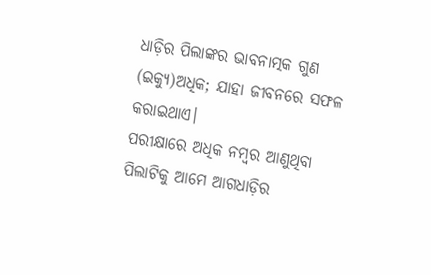ଧାଡ଼ିର ପିଲାଙ୍କର ଭାବନାତ୍ମକ ଗୁଣ (ଇକ୍ୟୁ)ଅଧିକ; ଯାହା ଜୀବନରେ ସଫଳ କରାଇଥାଏ।
ପରୀକ୍ଷାରେ ଅଧିକ ନମ୍ବର ଆଣୁଥିବା ପିଲାଟିକୁ ଆମେ ଆଗଧାଡ଼ିର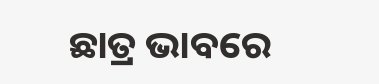ଛାତ୍ର ଭାବରେ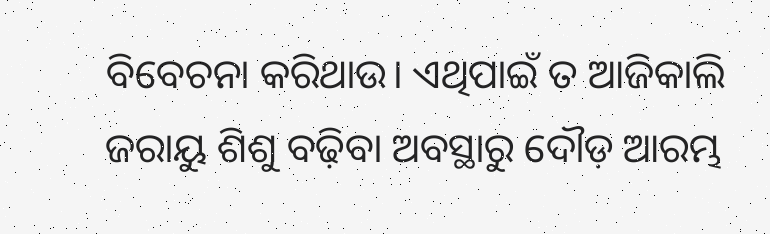ବିବେଚନା କରିଥାଉ। ଏଥିପାଇଁ ତ ଆଜିକାଲି ଜରାୟୁ ଶିଶୁ ବଢ଼ିବା ଅବସ୍ଥାରୁ ଦୌଡ଼ ଆରମ୍ଭ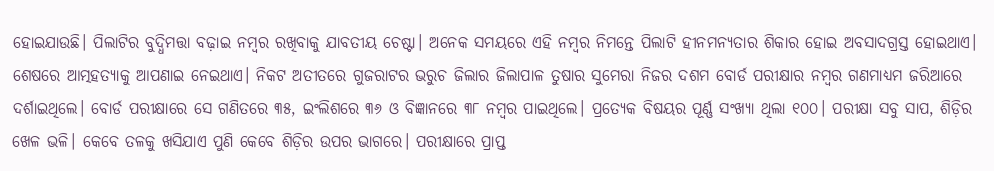ହୋଇଯାଉଛି। ପିଲାଟିର ବୁଦ୍ଧିମତ୍ତା ବଢ଼ାଇ ନମ୍ବର ରଖିବାକୁ ଯାବତୀୟ ଚେଷ୍ଟା। ଅନେକ ସମୟରେ ଏହି ନମ୍ବର ନିମନ୍ତେ ପିଲାଟି ହୀନମନ୍ୟତାର ଶିକାର ହୋଇ ଅବସାଦଗ୍ରସ୍ତ ହୋଇଥାଏ। ଶେଷରେ ଆତ୍ମହତ୍ୟାକୁ ଆପଣାଇ ନେଇଥାଏ। ନିକଟ ଅତୀତରେ ଗୁଜରାଟର ଭରୁଚ ଜିଲାର ଜିଲାପାଳ ତୁଷାର ସୁମେରା ନିଜର ଦଶମ ବୋର୍ଡ ପରୀକ୍ଷାର ନମ୍ବର ଗଣମାଧ୍ୟମ ଜରିଆରେ ଦର୍ଶାଇଥିଲେ। ବୋର୍ଡ ପରୀକ୍ଷାରେ ସେ ଗଣିତରେ ୩୫, ଇଂଲିଶରେ ୩୬ ଓ ବିଜ୍ଞାନରେ ୩୮ ନମ୍ବର ପାଇଥିଲେ। ପ୍ରତ୍ୟେକ ବିଷୟର ପୂର୍ଣ୍ଣ ସଂଖ୍ୟା ଥିଲା ୧୦୦। ପରୀକ୍ଷା ସବୁ ସାପ, ଶିଡ଼ିର ଖେଳ ଭଳି। କେବେ ତଳକୁ ଖସିଯାଏ ପୁଣି କେବେ ଶିଡ଼ିର ଉପର ଭାଗରେ। ପରୀକ୍ଷାରେ ପ୍ରାପ୍ତ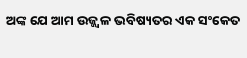ଅଙ୍କ ଯେ ଆମ ଉଜ୍ଜ୍ୱଳ ଭବିଷ୍ୟତର ଏକ ସଂକେତ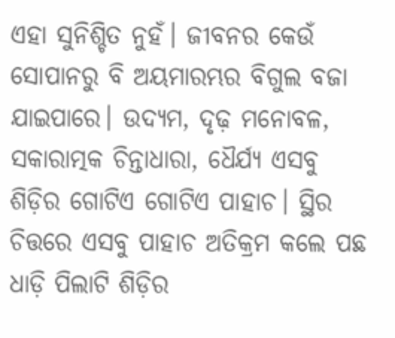ଏହା ସୁନିଶ୍ଚିତ ନୁହଁ। ଜୀବନର କେଉଁ ସୋପାନରୁ ବି ଅୟମାରମ୍ଭର ବିଗୁଲ ବଜା ଯାଇପାରେ। ଉଦ୍ୟମ, ଦୃଢ଼ ମନୋବଳ, ସକାରାତ୍ମକ ଚିନ୍ତାଧାରା, ଧୈର୍ଯ୍ୟ ଏସବୁ ଶିଡ଼ିର ଗୋଟିଏ ଗୋଟିଏ ପାହାଚ। ସ୍ଥିର ଚିତ୍ତରେ ଏସବୁ ପାହାଚ ଅତିକ୍ରମ କଲେ ପଛ ଧାଡ଼ି ପିଲାଟି ଶିଡ଼ିର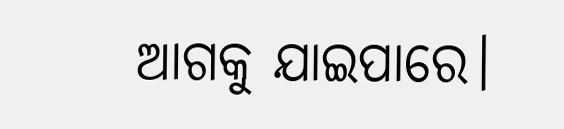ଆଗକୁ ଯାଇପାରେ।